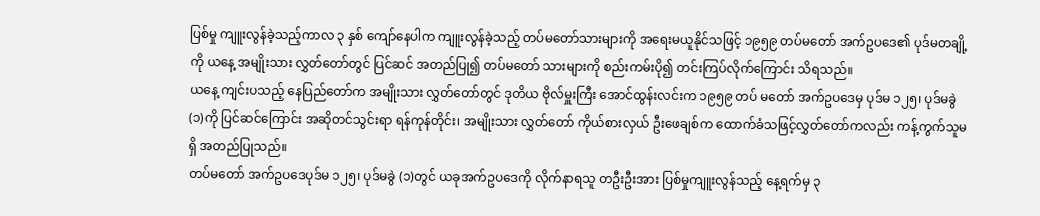ပြစ်မှု ကျူးလွန်ခဲ့သည့်ကာလ ၃ နှစ် ကျော်နေပါက ကျူးလွန်ခဲ့သည့် တပ်မတော်သားများကို အရေးမယူနိုင်သဖြင့် ၁၉၅၉ တပ်မတော် အက်ဥပဒေ၏ ပုဒ်မတချို့ကို ယနေ့ အမျိုးသား လွှတ်တော်တွင် ပြင်ဆင် အတည်ပြု၍ တပ်မတော် သားများကို စည်းကမ်းပို၍ တင်းကြပ်လိုက်ကြောင်း သိရသည်။
ယနေ့ ကျင်းပသည့် နေပြည်တော်က အမျိုးသား လွှတ်တော်တွင် ဒုတိယ ဗိုလ်မှူးကြီး အောင်ထွန်းလင်းက ၁၉၅၉ တပ် မတော် အက်ဥပဒေမှ ပုဒ်မ ၁၂၅၊ ပုဒ်မခွဲ (၁)ကို ပြင်ဆင်ကြောင်း အဆိုတင်သွင်းရာ ရန်ကုန်တိုင်း၊ အမျိုးသား လွှတ်တော် ကိုယ်စားလှယ် ဦးဖေချစ်က ထောက်ခံသဖြင့်လွှတ်တော်ကလည်း ကန့်ကွက်သူမရှိ အတည်ပြုသည်။
တပ်မတော် အက်ဥပဒေပုဒ်မ ၁၂၅၊ ပုဒ်မခွဲ (၁)တွင် ယခုအက်ဥပဒေကို လိုက်နာရသူ တဦးဦးအား ပြစ်မှုကျူးလွန်သည့် နေ့ရက်မှ ၃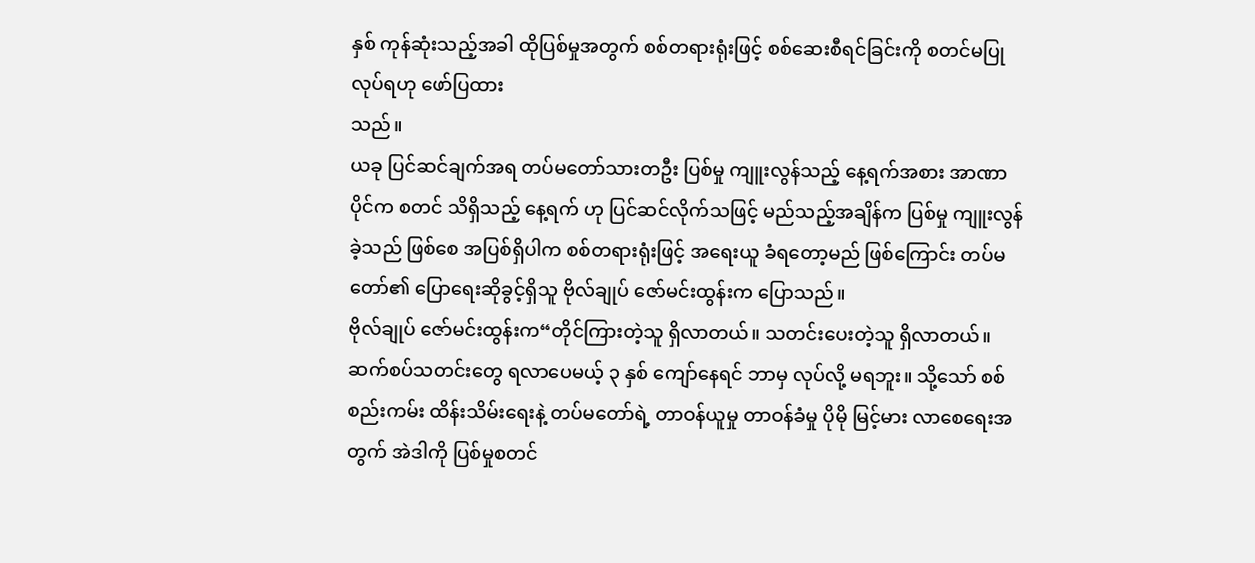နှစ် ကုန်ဆုံးသည့်အခါ ထိုပြစ်မှုအတွက် စစ်တရားရုံးဖြင့် စစ်ဆေးစီရင်ခြင်းကို စတင်မပြုလုပ်ရဟု ဖော်ပြထား
သည်။
ယခု ပြင်ဆင်ချက်အရ တပ်မတော်သားတဦး ပြစ်မှု ကျူးလွန်သည့် နေ့ရက်အစား အာဏာပိုင်က စတင် သိရှိသည့် နေ့ရက် ဟု ပြင်ဆင်လိုက်သဖြင့် မည်သည့်အချိန်က ပြစ်မှု ကျူးလွန်ခဲ့သည် ဖြစ်စေ အပြစ်ရှိပါက စစ်တရားရုံးဖြင့် အရေးယူ ခံရတော့မည် ဖြစ်ကြောင်း တပ်မတော်၏ ပြောရေးဆိုခွင့်ရှိသူ ဗိုလ်ချုပ် ဇော်မင်းထွန်းက ပြောသည်။
ဗိုလ်ချုပ် ဇော်မင်းထွန်းက“တိုင်ကြားတဲ့သူ ရှိလာတယ်။ သတင်းပေးတဲ့သူ ရှိလာတယ်။ ဆက်စပ်သတင်းတွေ ရလာပေမယ့် ၃ နှစ် ကျော်နေရင် ဘာမှ လုပ်လို့ မရဘူး။ သို့သော် စစ်စည်းကမ်း ထိန်းသိမ်းရေးနဲ့ တပ်မတော်ရဲ့ တာဝန်ယူမှု တာဝန်ခံမှု ပိုမို မြင့်မား လာစေရေးအတွက် အဲဒါကို ပြစ်မှုစတင်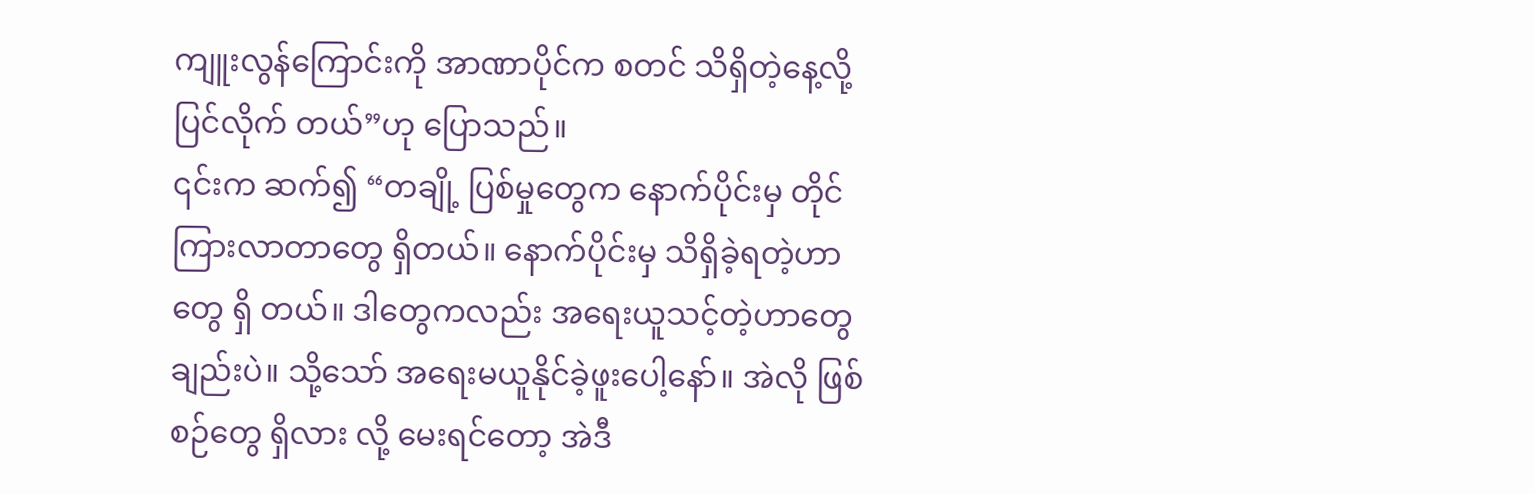ကျူးလွန်ကြောင်းကို အာဏာပိုင်က စတင် သိရှိတဲ့နေ့လို့ ပြင်လိုက် တယ်”ဟု ပြောသည်။
၎င်းက ဆက်၍ “တချို့ ပြစ်မှုတွေက နောက်ပိုင်းမှ တိုင်ကြားလာတာတွေ ရှိတယ်။ နောက်ပိုင်းမှ သိရှိခဲ့ရတဲ့ဟာတွေ ရှိ တယ်။ ဒါတွေကလည်း အရေးယူသင့်တဲ့ဟာတွေချည်းပဲ။ သို့သော် အရေးမယူနိုင်ခဲ့ဖူးပေါ့နော်။ အဲလို ဖြစ်စဉ်တွေ ရှိလား လို့ မေးရင်တော့ အဲဒီ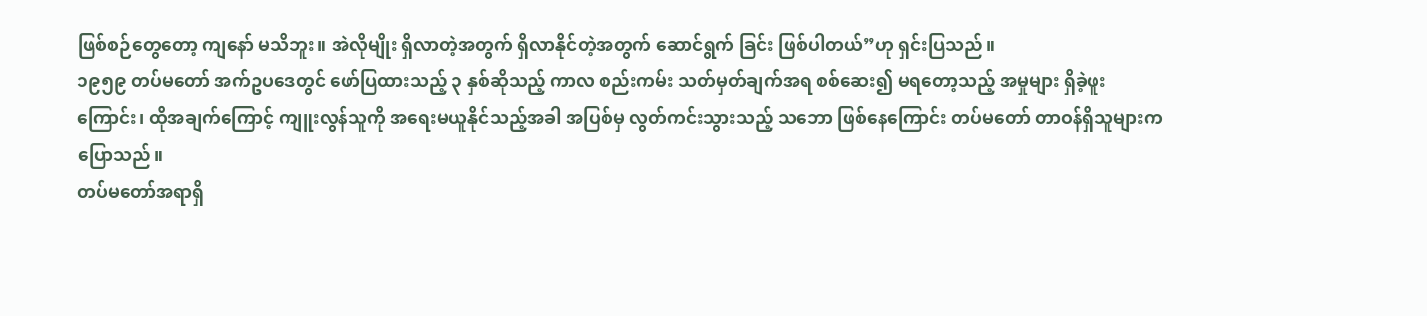ဖြစ်စဉ်တွေတော့ ကျနော် မသိဘူး။ အဲလိုမျိုး ရှိလာတဲ့အတွက် ရှိလာနိုင်တဲ့အတွက် ဆောင်ရွက် ခြင်း ဖြစ်ပါတယ်”ဟု ရှင်းပြသည်။
၁၉၅၉ တပ်မတော် အက်ဥပဒေတွင် ဖော်ပြထားသည့် ၃ နှစ်ဆိုသည့် ကာလ စည်းကမ်း သတ်မှတ်ချက်အရ စစ်ဆေး၍ မရတော့သည့် အမှုများ ရှိခဲ့ဖူးကြောင်း၊ ထိုအချက်ကြောင့် ကျူးလွန်သူကို အရေးမယူနိုင်သည့်အခါ အပြစ်မှ လွတ်ကင်းသွားသည့် သဘော ဖြစ်နေကြောင်း တပ်မတော် တာဝန်ရှိသူများက ပြောသည်။
တပ်မတော်အရာရှိ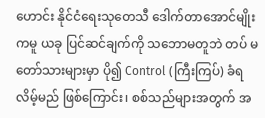ဟောင်း နိုင်ငံရေးသုတေသီ ဒေါက်တာအောင်မျိုးကမူ ယခု ပြင်ဆင်ချက်ကို သဘောမတူဘဲ တပ် မတော်သားများမှာ ပို၍ Control (ကြီးကြပ်) ခံရလိမ့်မည် ဖြစ်ကြောင်း၊ စစ်သည်များအတွက် အ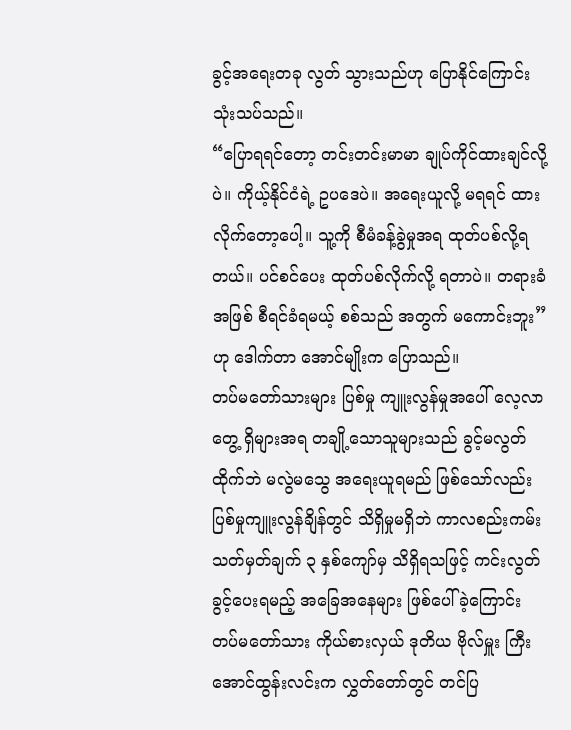ခွင့်အရေးတခု လွတ် သွားသည်ဟု ပြောနိုင်ကြောင်း သုံးသပ်သည်။
“ပြောရရင်တော့ တင်းတင်းမာမာ ချုပ်ကိုင်ထားချင်လို့ပဲ။ ကိုယ့်နိုင်ငံရဲ့ ဥပဒေပဲ။ အရေးယူလို့ မရရင် ထားလိုက်တော့ပေါ့။ သူ့ကို စီမံခန့်ခွဲမှုအရ ထုတ်ပစ်လို့ရတယ်။ ပင်စင်ပေး ထုတ်ပစ်လိုက်လို့ ရတာပဲ။ တရားခံအဖြစ် စီရင်ခံရမယ့် စစ်သည် အတွက် မကောင်းဘူး”ဟု ဒေါက်တာ အောင်မျိုးက ပြောသည်။
တပ်မတော်သားများ ပြစ်မှု ကျူးလွန်မှုအပေါ် လေ့လာတွေ့ ရှိများအရ တချို့သောသူများသည် ခွင့်မလွတ်ထိုက်ဘဲ မလွဲမသွေ အရေးယူရမည် ဖြစ်သော်လည်း ပြစ်မှုကျူးလွန်ချိန်တွင် သိရှိမှုမရှိဘဲ ကာလစည်းကမ်း သတ်မှတ်ချက် ၃ နှစ်ကျော်မှ သိရှိရသဖြင့် ကင်းလွတ်ခွင့်ပေးရမည့် အခြေအနေများ ဖြစ်ပေါ်ခဲ့ကြောင်း တပ်မတော်သား ကိုယ်စားလှယ် ဒုတိယ ဗိုလ်မှူး ကြီး အောင်ထွန်းလင်းက လွှတ်တော်တွင် တင်ပြ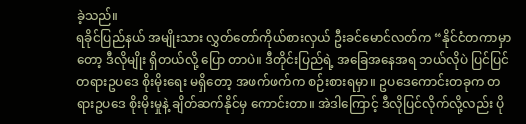ခဲ့သည်။
ရခိုင်ပြည်နယ် အမျိုးသား လွှတ်တော်ကိုယ်စားလှယ် ဦးခင်မောင်လတ်က “နိုင်ငံတကာမှာတော့ ဒီလိုမျိုး ရှိတယ်လို့ ပြော တာပဲ။ ဒီတိုင်းပြည်ရဲ့ အခြေအနေအရ ဘယ်လိုပဲ ပြင်ပြင် တရားဥပဒေ စိုးမိုးရေး မရှိတော့ အဖက်ဖက်က စဉ်းစားရမှာ။ ဥပဒေကောင်းတခုက တရားဥပဒေ စိုးမိုးမှုနဲ့ ချိတ်ဆက်နိုင်မှ ကောင်းတာ။ အဲဒါကြောင့် ဒီလိုပြင်လိုက်လို့လည်း ပို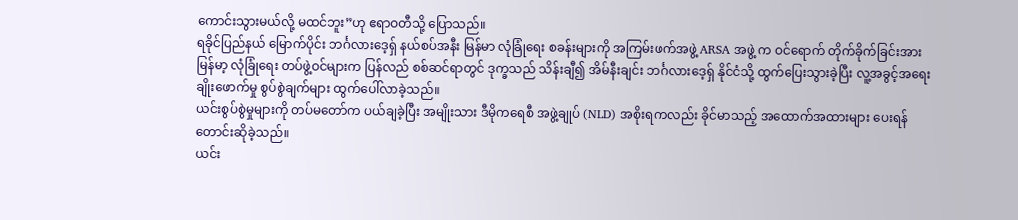ကောင်းသွားမယ်လို့ မထင်ဘူး”ဟု ဧရာဝတီသို့ ပြောသည်။
ရခိုင်ပြည်နယ် မြောက်ပိုင်း ဘင်္ဂလားဒေ့ရှ် နယ်စပ်အနီး မြန်မာ လုံခြုံရေး စခန်းများကို အကြမ်းဖက်အဖွဲ့ ARSA အဖွဲ့ က ဝင်ရောက် တိုက်ခိုက်ခြင်းအား မြန်မာ့ လုံခြုံရေး တပ်ဖွဲ့ဝင်များက ပြန်လည် စစ်ဆင်ရာတွင် ဒုက္ခသည် သိန်းချီ၍ အိမ်နီးချင်း ဘင်္ဂလားဒေ့ရှ် နိုင်ငံသို့ ထွက်ပြေးသွားခဲ့ပြီး လူ့အခွင့်အရေး ချိုးဖောက်မှု စွပ်စွဲချက်များ ထွက်ပေါ်လာခဲ့သည်။
ယင်းစွပ်စွဲမှုများကို တပ်မတော်က ပယ်ချခဲ့ပြီး အမျိုးသား ဒီမိုကရေစီ အဖွဲ့ချုပ် (NLD) အစိုးရကလည်း ခိုင်မာသည့် အထောက်အထားများ ပေးရန် တောင်းဆိုခဲ့သည်။
ယင်း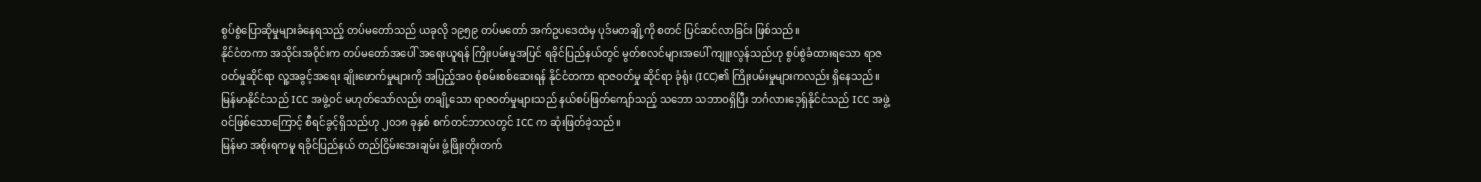စွပ်စွဲပြောဆိုမှုများခံနေရသည့် တပ်မတော်သည် ယခုလို ၁၉၅၉ တပ်မတော် အက်ဥပဒေထဲမှ ပုဒ်မတချို့ကို စတင် ပြင်ဆင်လာခြင်း ဖြစ်သည်။
နိုင်ငံတကာ အသိုင်းအဝိုင်းက တပ်မတော်အပေါ် အရေးယူရန် ကြိုးပမ်းမှုအပြင် ရခိုင်ပြည်နယ်တွင် မွတ်စလင်များအပေါ် ကျူးလွန်သည်ဟု စွပ်စွဲခံထားရသော ရာဇဝတ်မှုဆိုင်ရာ လူ့အခွင့်အရေး ချိုးဖောက်မှုများကို အပြည့်အဝ စုံစမ်းစစ်ဆေးရန် နိုင်ငံတကာ ရာဇဝတ်မှု ဆိုင်ရာ ခုံရုံး (ICC)၏ ကြိုးပမ်းမှုများကလည်း ရှိနေသည်။
မြန်မာနိုင်ငံသည် ICC အဖွဲ့ဝင် မဟုတ်သော်လည်း တချို့သော ရာဇဝတ်မှုများသည် နယ်စပ်ဖြတ်ကျော်သည့် သဘော သဘာဝရှိပြီး ဘင်္ဂလားဒေ့ရှ်နိုင်ငံသည် ICC အဖွဲ့ဝင်ဖြစ်သောကြောင့် စီရင်ခွင့်ရှိသည်ဟု ၂၀၁၈ ခုနှစ် စက်တင်ဘာလတွင် ICC က ဆုံးဖြတ်ခဲ့သည်။
မြန်မာ အစိုးရကမူ ရခိုင်ပြည်နယ် တည်ငြိမ်းအေးချမ်း ဖွံ့ဖြိုးတိုးတက်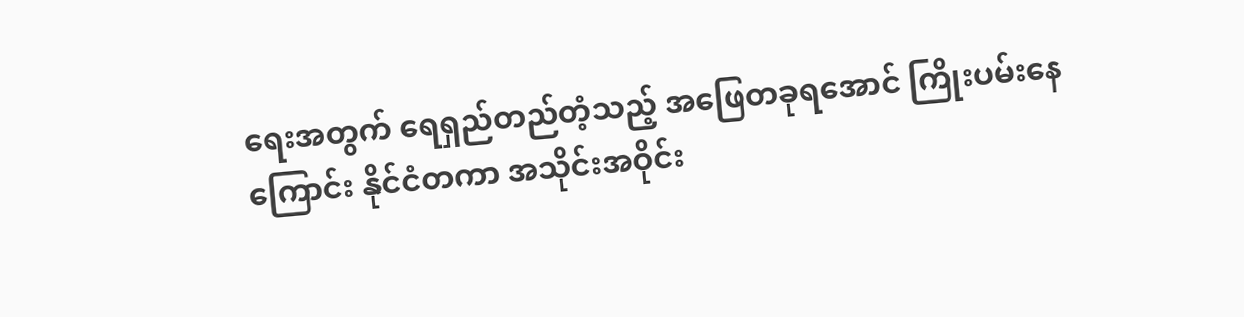ရေးအတွက် ရေရှည်တည်တံ့သည့် အဖြေတခုရအောင် ကြိုးပမ်းနေကြောင်း နိုင်ငံတကာ အသိုင်းအဝိုင်း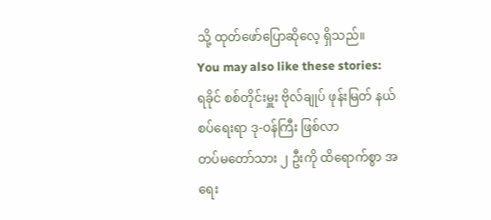သို့ ထုတ်ဖော်ပြောဆိုလေ့ ရှိသည်။
You may also like these stories:
ရခိုင် စစ်တိုင်းမှူး ဗိုလ်ချုပ် ဖုန်းမြတ် နယ်စပ်ရေးရာ ဒု-ဝန်ကြီး ဖြစ်လာ
တပ်မတော်သား ၂ ဦးကို ထိရောက်စွာ အရေး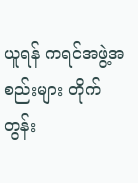ယူရန် ကရင်အဖွဲ့အစည်းများ တိုက်တွန်း